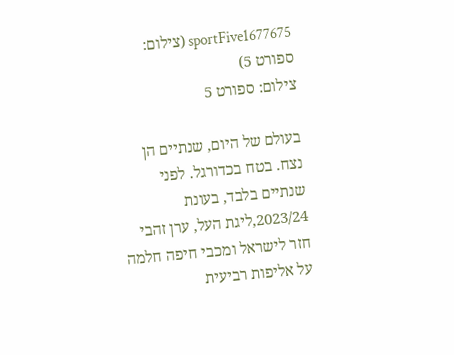sportFive1677675 (צילום: ספורט 5)
צילום: ספורט 5

בעולם של היום, שנתיים הן נצח. בטח בכדורגל. לפני שנתיים בלבד, בעונת 2023/24,ליגת העל, ערן זהבי חזר לישראל ומכבי חיפה חלמה על אליפות רביעית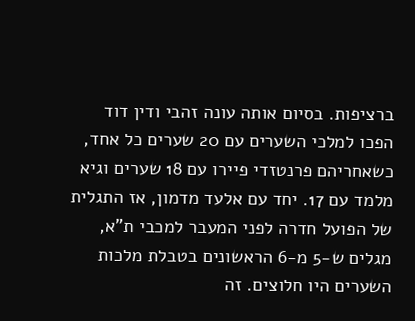ברציפות. בסיום אותה עונה זהבי ודין דוד הפכו למלכי השערים עם 20 שערים כל אחד, כשאחריהם פרנטזדי פיירו עם 18 שערים וגיא מלמד עם 17. יחד עם אלעד מדמון, אז התגלית של הפועל חדרה לפני המעבר למכבי ת"א, מגלים ש-5 מ-6 הראשונים בטבלת מלכות השערים היו חלוצים. זה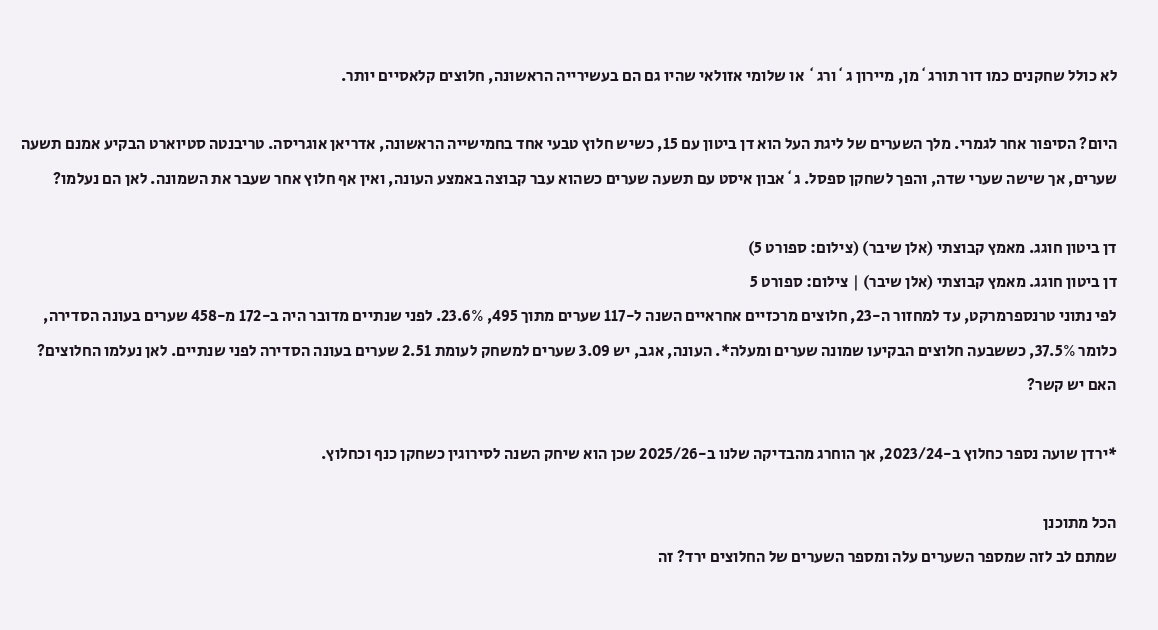לא כולל שחקנים כמו דור תורג`מן, מיירון ג`ורג` או שלומי אזולאי שהיו גם הם בעשירייה הראשונה, חלוצים קלאסיים יותר.

היום? הסיפור אחר לגמרי. מלך השערים של ליגת העל הוא דן ביטון עם 15, כשיש חלוץ טבעי אחד בחמישייה הראשונה, אדריאן אוגריסה. טריבנטה סטיוארט הבקיע אמנם תשעה שערים, אך שישה שערי שדה, והפך לשחקן ספסל. ג`אבון איסט עם תשעה שערים כשהוא עבר קבוצה באמצע העונה, ואין אף חלוץ אחר שעבר את השמונה. לאן הם נעלמו?

דן ביטון חוגג. מאמץ קבוצתי (אלן שיבר) (צילום: ספורט 5)
דן ביטון חוגג. מאמץ קבוצתי (אלן שיבר) | צילום: ספורט 5
לפי נתוני טרנספרמרקט, עד למחזור ה-23, חלוצים מרכזיים אחראיים השנה ל-117 שערים מתוך 495, 23.6%. לפני שנתיים מדובר היה ב-172 מ-458 שערים בעונה הסדירה, כלומר 37.5%, כששבעה חלוצים הבקיעו שמונה שערים ומעלה*. העונה, אגב, יש 3.09 שערים למשחק לעומת 2.51 שערים בעונה הסדירה לפני שנתיים. לאן נעלמו החלוצים? האם יש קשר?

*ירדן שועה נספר כחלוץ ב-2023/24, אך הוחרג מהבדיקה שלנו ב-2025/26 שכן הוא שיחק השנה לסירוגין כשחקן כנף וכחלוץ.

הכל מתוכנן
שמתם לב לזה שמספר השערים עלה ומספר השערים של החלוצים ירד? זה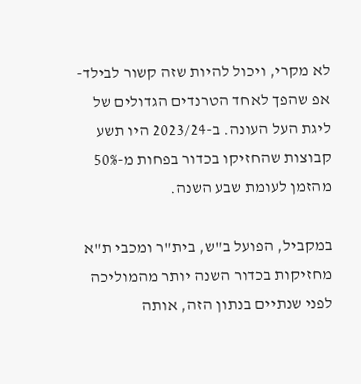לא מקרי, ויכול להיות שזה קשור לבילד-אפ שהפך לאחד הטרנדים הגדולים של ליגת העל העונה. ב-2023/24 היו תשע קבוצות שהחזיקו בכדור בפחות מ-50% מהזמן לעומת שבע השנה.

במקביל, הפועל ב"ש, בית"ר ומכבי ת"א מחזיקות בכדור השנה יותר מהמוליכה לפני שנתיים בנתון הזה, אותה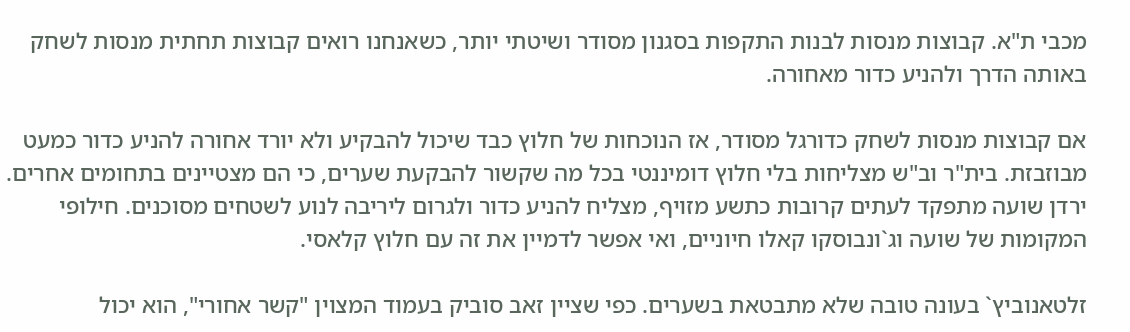מכבי ת"א. קבוצות מנסות לבנות התקפות בסגנון מסודר ושיטתי יותר, כשאנחנו רואים קבוצות תחתית מנסות לשחק באותה הדרך ולהניע כדור מאחורה.

אם קבוצות מנסות לשחק כדורגל מסודר, אז הנוכחות של חלוץ כבד שיכול להבקיע ולא יורד אחורה להניע כדור כמעט מבוזבזת. בית"ר וב"ש מצליחות בלי חלוץ דומיננטי בכל מה שקשור להבקעת שערים, כי הם מצטיינים בתחומים אחרים. ירדן שועה מתפקד לעתים קרובות כתשע מזויף, מצליח להניע כדור ולגרום ליריבה לנוע לשטחים מסוכנים. חילופי המקומות של שועה וג`ונבוסקו קאלו חיוניים, ואי אפשר לדמיין את זה עם חלוץ קלאסי.

זלטאנוביץ` בעונה טובה שלא מתבטאת בשערים. כפי שציין זאב סוביק בעמוד המצוין "קשר אחורי", הוא יכול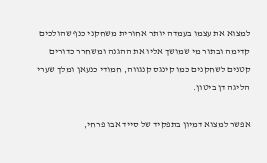למצוא את עצמו בעמדה יותר אחורית משחקני כנף שהולכים קדימה ובתור מי שמושך אליו את ההגנה ומשחרר כדורים קטנים לשחקנים כמו קינגס קנגווה, חמודי כנעאן ומלך שערי הליגה דן ביטון.

אפשר למצוא דמיון בתפקיד של סייד אבו פרחי,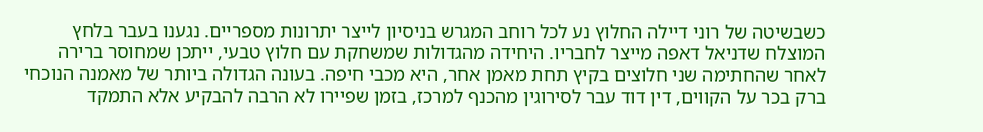כשבשיטה של רוני דיילה החלוץ נע לכל רוחב המגרש בניסיון לייצר יתרונות מספריים. נגענו בעבר בלחץ המוצלח שדניאל דאפה מייצר לחבריו. היחידה מהגדולות שמשחקת עם חלוץ טבעי, ייתכן שמחוסר ברירה לאחר שהחתימה שני חלוצים בקיץ תחת מאמן אחר, היא מכבי חיפה. בעונה הגדולה ביותר של מאמנה הנוכחי ברק בכר על הקווים, דין דוד עבר לסירוגין מהכנף למרכז, בזמן שפיירו לא הרבה להבקיע אלא התמקד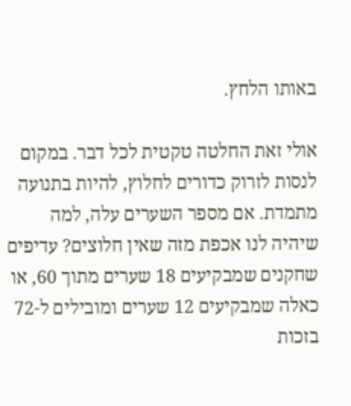באותו הלחץ.

אולי זאת החלטה טקטית לכל דבר. במקום לנסות לזרוק כדורים לחלוץ, להיות בתנועה מתמדת. אם מספר השערים עלה, למה שיהיה לנו אכפת מזה שאין חלוצים? עדיפים שחקנים שמבקיעים 18 שערים מתוך 60, או כאלה שמבקיעים 12 שערים ומובילים ל-72 בזכות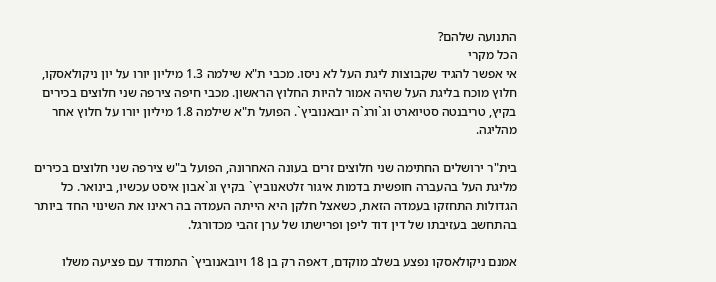התנועה שלהם?
הכל מקרי
אי אפשר להגיד שקבוצות ליגת העל לא ניסו. מכבי ת"א שילמה 1.3 מיליון יורו על יון ניקולאסקו, חלוץ מוכח בליגת העל שהיה אמור להיות החלוץ הראשון. מכבי חיפה צירפה שני חלוצים בכירים בקיץ, טריבנטה סטיוארט וג`ורג`ה יובאנוביץ`. הפועל ת"א שילמה 1.8 מיליון יורו על חלוץ אחר מהליגה.

בית"ר ירושלים החתימה שני חלוצים זרים בעונה האחרונה, הפועל ב"ש צירפה שני חלוצים בכירים מליגת העל בהעברה חופשית בדמות איגור זלטאנוביץ` בקיץ וג`אבון איסט עכשיו, בינואר. כל הגדולות התחזקו בעמדה הזאת, כשאצל חלקן היא הייתה העמדה בה ראינו את השינוי החד ביותר בהתחשב בעזיבתו של דין דוד ליפן ופרישתו של ערן זהבי מכדורגל.

אמנם ניקולאסקו נפצע בשלב מוקדם, דאפה רק בן 18 ויובאנוביץ` התמודד עם פציעה משלו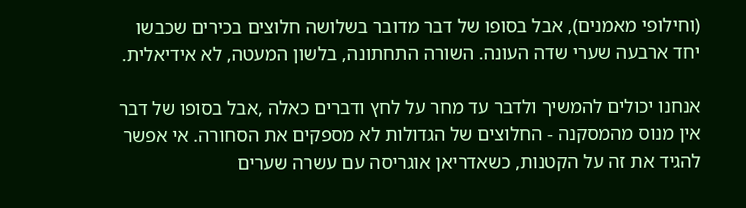(וחילופי מאמנים), אבל בסופו של דבר מדובר בשלושה חלוצים בכירים שכבשו יחד ארבעה שערי שדה העונה. השורה התחתונה, בלשון המעטה, לא אידיאלית.

אנחנו יכולים להמשיך ולדבר עד מחר על לחץ ודברים כאלה ,אבל בסופו של דבר אין מנוס מהמסקנה - החלוצים של הגדולות לא מספקים את הסחורה. אי אפשר להגיד את זה על הקטנות, כשאדריאן אוגריסה עם עשרה שערים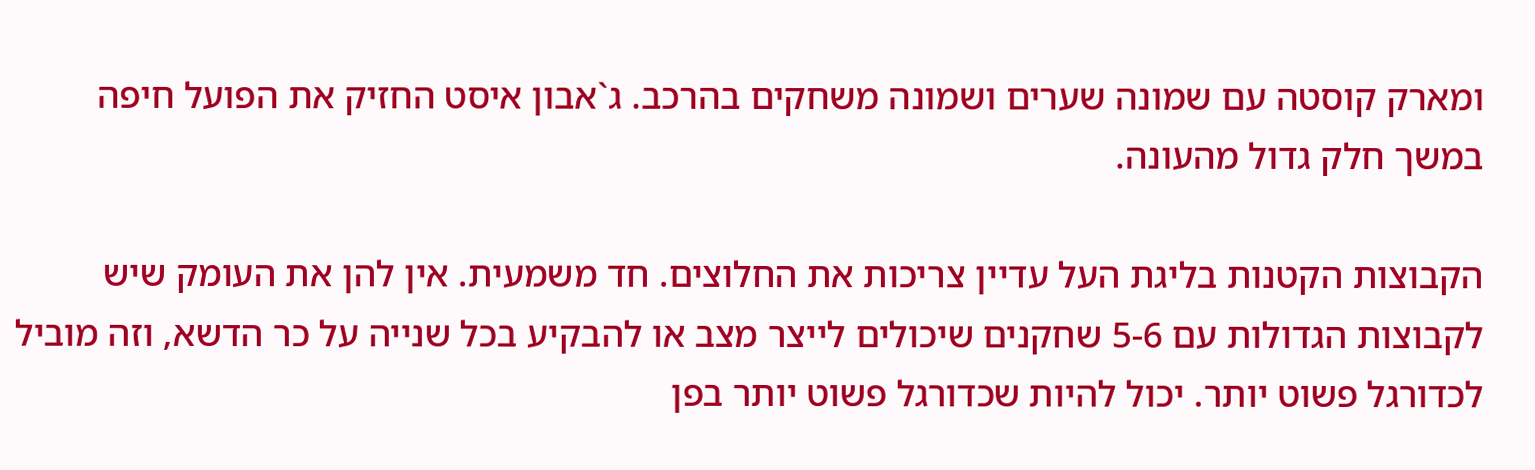ומארק קוסטה עם שמונה שערים ושמונה משחקים בהרכב. ג`אבון איסט החזיק את הפועל חיפה במשך חלק גדול מהעונה.

הקבוצות הקטנות בליגת העל עדיין צריכות את החלוצים. חד משמעית. אין להן את העומק שיש לקבוצות הגדולות עם 5-6 שחקנים שיכולים לייצר מצב או להבקיע בכל שנייה על כר הדשא, וזה מוביל לכדורגל פשוט יותר. יכול להיות שכדורגל פשוט יותר בפן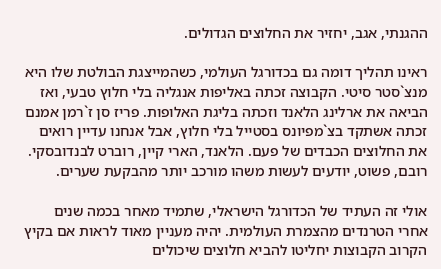ההגנתי, אגב, יחזיר את החלוצים הגדולים.

ראינו תהליך דומה גם בכדורגל העולמי, כשהמייצגת הבולטת שלו היא מנצ`סטר סיטי. הקבוצה זכתה באליפות אנגליה בלי חלוץ טבעי, ואז הביאה את ארלינג הלאנד וזכתה בליגת האלופות. פריז סן ז`רמן אמנם זכתה אשתקד בצ`מפיונס בסטייל בלי חלוץ, אבל אנחנו עדיין רואים את החלוצים הכבדים של פעם. הלאנד, הארי קיין, רוברט לבנדובסקי. רובם, פשוט, יודעים לעשות משהו מורכב יותר מהבקעת שערים.

אולי זה העתיד של הכדורגל הישראלי, שתמיד מאחר בכמה שנים אחרי הטרנדים מהצמרת העולמית. יהיה מעניין מאוד לראות אם בקיץ הקרוב הקבוצות יחליטו להביא חלוצים שיכולים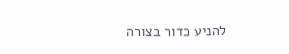להניע כדור בצורה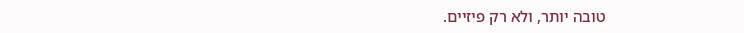טובה יותר, ולא רק פיזיים.